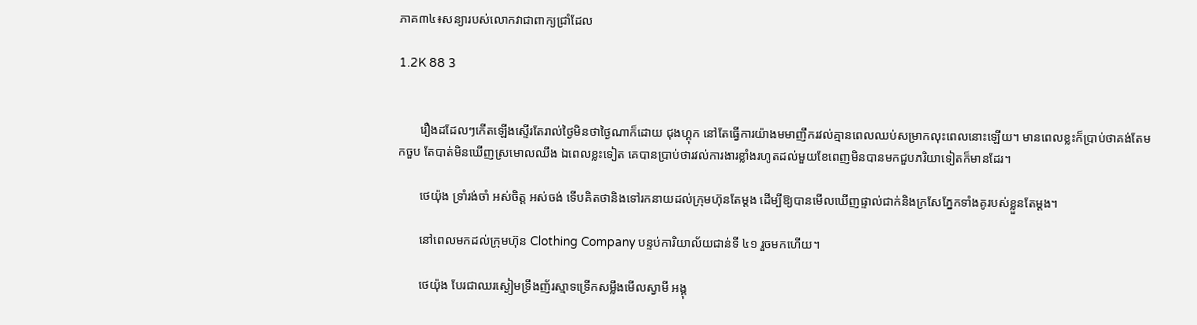ភាគ៣៤៖សន្យារបស់លោកវាជាពាក្យជ្រាំដែល

1.2K 88 3


       រឿងដដែលៗកើតឡើងស្ទើរតែរាល់ថ្ងៃមិនថាថ្ងៃណាក៏ដោយ ជុងហ្គុក នៅតែធ្វើការយ៉ាងមមាញឹករវល់គ្មានពេលឈប់សម្រាកលុះពេលនោះឡើយ។ មានពេលខ្លះក៏ប្រាប់ថាគង់តែមកចួប តែបាត់មិនឃើញស្រមោលឈឹង ឯពេលខ្លះទៀត គេបានប្រាប់ថារវល់ការងារខ្លាំងរហូតដល់មួយខែពេញមិនបានមកជួបភរិយាទៀតក៏មានដែរ។

       ថេយ៉ុង ទ្រាំរង់ចាំ អស់ចិត្ត អស់ចង់ ទើបគិតថានិងទៅរកនាយដល់ក្រុមហ៊ុនតែម្តង ដើម្បីឱ្យបានមើលឃើញផ្ទាល់ជាក់និងក្រសែភ្នែកទាំងគូរបស់ខ្លួនតែម្តង។

       នៅពេលមកដល់ក្រុមហ៊ុន Clothing Company បន្ទប់ការិយាល័យជាន់ទី ៤១ រួចមកហើយ។

       ថេយ៉ុង បែរជាឈរស្ងៀមទ្រឹងញ័រស្មាទទ្រើកសម្លឹងមើលស្វាមី អង្គុ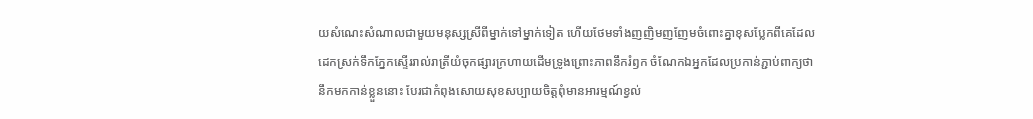យសំណេះសំណាលជាមួយមនុស្សស្រីពីម្នាក់ទៅម្នាក់ទៀត ហើយថែមទាំងញញិមញញែមចំពោះគ្នាខុសប្លែកពីគេដែលដេកស្រក់ទឹកភ្នែកស្ទើររាល់រាត្រីយំចុកផ្សារក្រហាយដើមទ្រូងព្រោះភាពនឹករំឭក ចំណែកឯអ្នកដែលប្រកាន់ភ្ជាប់ពាក្យថានឹកមកកាន់ខ្លួននោះ បែរជាកំពុងសោយសុខសប្បាយចិត្តពុំមានអារម្មណ៍ខ្វល់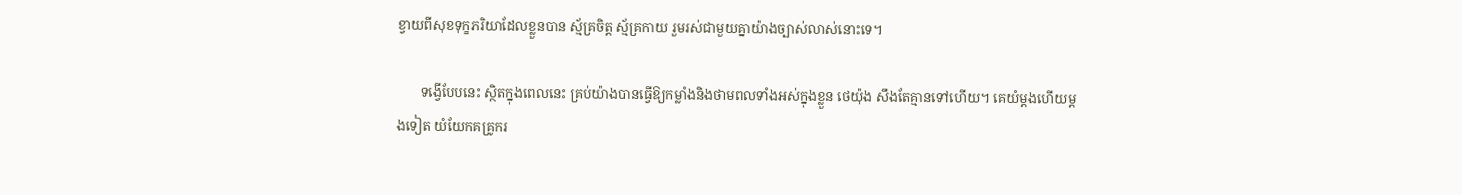ខ្វាយពីសុខទុក្ខភរិយាដែលខ្លួនបាន ស្ម័គ្រចិត្ត ស្ម័គ្រកាយ រួមរស់ជាមួយគ្នាយ៉ាងច្បាស់លាស់នោះទេ។

       ទង្វើបែបនេះ ស្ថិតក្នុងពេលនេះ គ្រប់យ៉ាងបានធ្វើឱ្យកម្លាំងនិងថាមពលទាំងអស់ក្នុងខ្លួន ថេយ៉ុង សឹងតែគ្មានទៅហើយ។ គេយំម្តងហើយម្តងទៀត យំយែកគគ្រូករ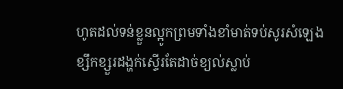ហូតដល់ទន់ខ្លួនល្អូកព្រមទាំងខាំមាត់ទប់សូរសំឡេងខ្សឹកខ្សួរដង្ហក់ស្ទើរតែដាច់ខ្យល់ស្លាប់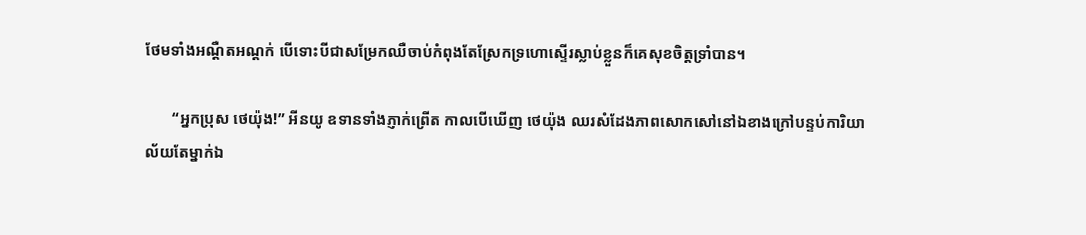ថែមទាំងអណ្តឺតអណ្តក់ បើទោះបីជាសម្រែកឈឺចាប់កំពុងតែស្រែកទ្រហោស្ទើរស្លាប់ខ្លួនក៏គេសុខចិត្តទ្រាំបាន។

       “អ្នកប្រុស ថេយ៉ុង!” អីនយូ ឧទានទាំងភ្ញាក់ព្រើត កាលបើឃើញ ថេយ៉ុង ឈរសំដែងភាពសោកសៅនៅឯខាងក្រៅបន្ទប់ការិយាល័យតែម្នាក់ឯ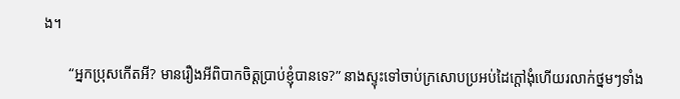ង។

       “អ្នកប្រុសកើតអី? មានរឿងអីពិបាកចិត្តប្រាប់ខ្ញុំបានទេ?” នាងស្ទុះទៅចាប់ក្រសោបប្រអប់ដៃក្តៅងុំហើយរលាក់ថ្នមៗទាំង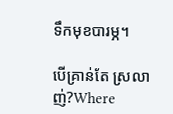ទឹកមុខបារម្ភ។

បើគ្រាន់តែ ស្រលាញ់?Where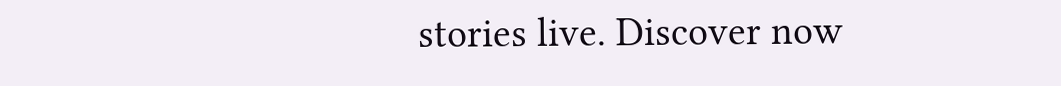stories live. Discover now